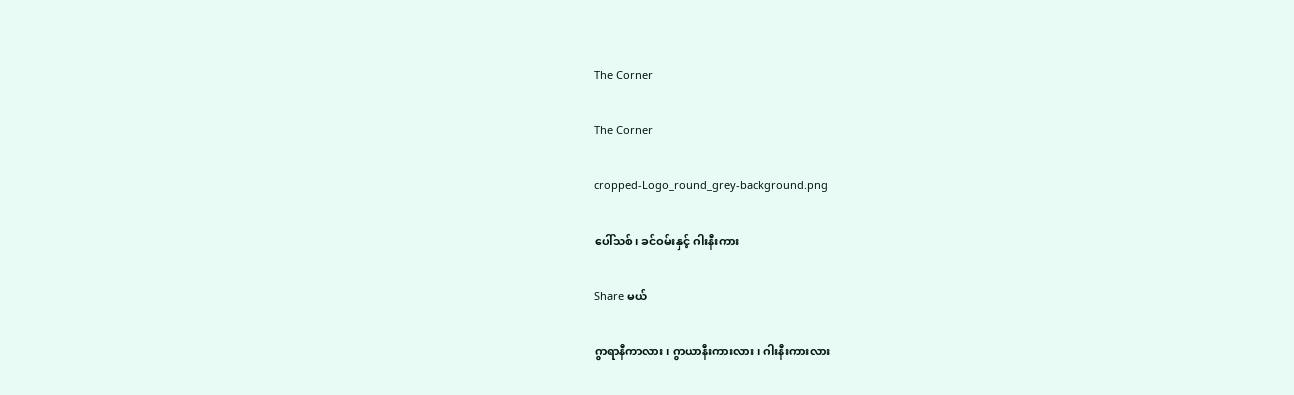The Corner

The Corner

cropped-Logo_round_grey-background.png

ပေါ်သစ်၊ ခင်ဝမ်းနှင့် ဂါးနီးကား

Share မယ်

ဂွာရာနီကာလား၊ ဂွာယာနီးကားလား၊ ဂါးနီးကားလား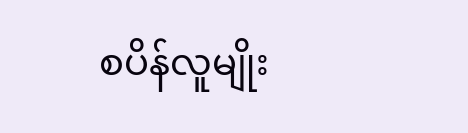စပိန်လူမျိုး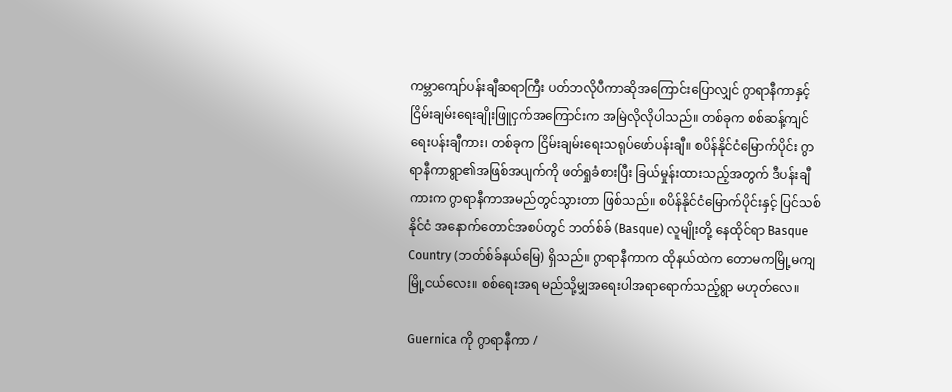ကမ္ဘာကျော်ပန်းချီဆရာကြီး ပတ်ဘလိုပီကာဆိုအကြောင်းပြောလျှင် ဂွာရာနီကာနှင့် ငြိမ်းချမ်းရေးချိုးဖြူငှက်အကြောင်းက အမြဲလိုလိုပါသည်။ တစ်ခုက စစ်ဆန့်ကျင်ရေးပန်းချီကား၊ တစ်ခုက ငြိမ်းချမ်းရေးသရုပ်ဖော်ပန်းချီ။ စပိန်နိုင်ငံမြောက်ပိုင်း ဂွာရာနီကာရွာ၏အဖြစ်အပျက်ကို ဖတ်ရှုခံစားပြီး ခြယ်မှုန်းထားသည့်အတွက် ဒီပန်းချီကားက ဂွာရာနီကာအမည်တွင်သွားတာ ဖြစ်သည်။ စပိန်နိုင်ငံမြောက်ပိုင်းနှင့် ပြင်သစ်နိုင်ငံ အနောက်တောင်အစပ်တွင် ဘတ်စ်ခ် (Basque) လူမျိုးတို့ နေထိုင်ရာ Basque Country (ဘတ်စ်ခ်နယ်မြေ) ရှိသည်။ ဂွာရာနီကာက ထိုနယ်ထဲက တောမကမြို့မကျ မြို့ငယ်လေး။ စစ်ရေးအရ မည်သို့မျှအရေးပါအရာရောက်သည့်ရွာ မဟုတ်လေ။

Guernica ကို ဂွာရာနီကာ /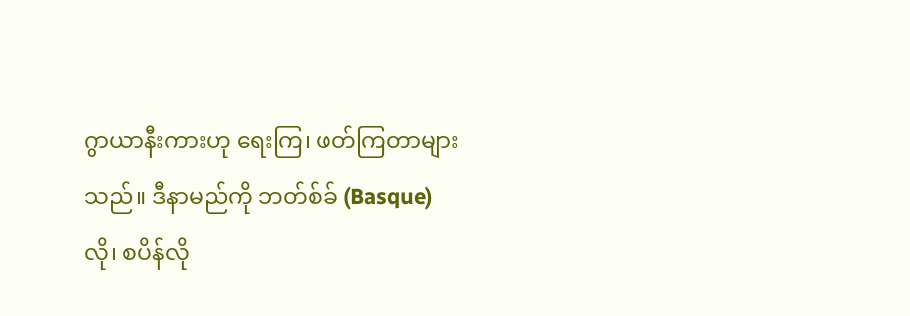ဂွာယာနီးကားဟု ရေးကြ၊ ဖတ်ကြတာများသည်။ ဒီနာမည်ကို ဘတ်စ်ခ် (Basque) လို၊ စပိန်လို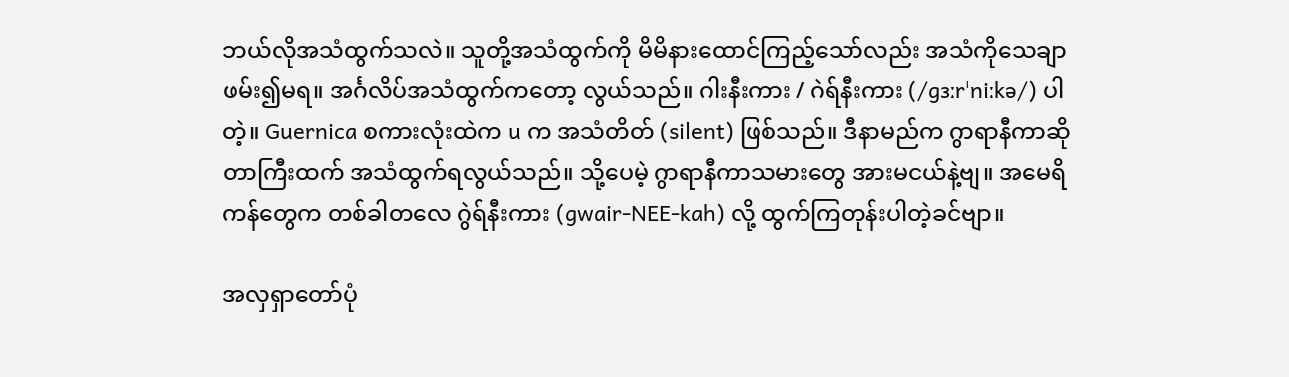ဘယ်လိုအသံထွက်သလဲ။ သူတို့အသံထွက်ကို မိမိနားထောင်ကြည့်သော်လည်း အသံကိုသေချာဖမ်း၍မရ။ အင်္ဂလိပ်အသံထွက်ကတော့ လွယ်သည်။ ဂါးနီးကား / ဂဲရ်နီးကား (/ɡɜːrˈniːkə/) ပါတဲ့။ Guernica စကားလုံးထဲက u က အသံတိတ် (silent) ဖြစ်သည်။ ဒီနာမည်က ဂွာရာနီကာဆိုတာကြီးထက် အသံထွက်ရလွယ်သည်။ သို့ပေမဲ့ ဂွာရာနီကာသမားတွေ အားမငယ်နဲ့ဗျ။ အမေရိကန်တွေက တစ်ခါတလေ ဂွဲရ်နီးကား (gwair-NEE-kah) လို့ ထွက်ကြတုန်းပါတဲ့ခင်ဗျာ။

အလှရှာတော်ပုံ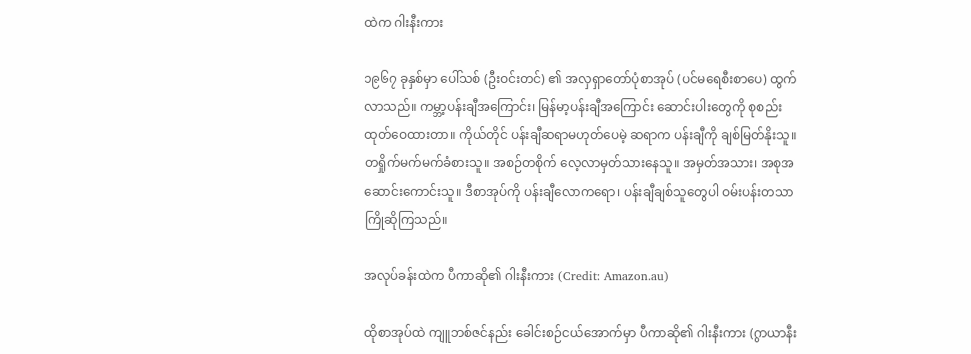ထဲက ဂါးနီးကား

၁၉၆၇ ခုနှစ်မှာ ပေါ်သစ် (ဦးဝင်းတင်) ၏ အလှရှာတော်ပုံစာအုပ် (ပင်မရေစီးစာပေ) ထွက်လာသည်။ ကမ္ဘာ့ပန်းချီအကြောင်း၊ မြန်မာ့ပန်းချီအကြောင်း ဆောင်းပါးတွေကို စုစည်းထုတ်ဝေထားတာ။ ကိုယ်တိုင် ပန်းချီဆရာမဟုတ်ပေမဲ့ ဆရာက ပန်းချီကို ချစ်မြတ်နိုးသူ။ တရှိုက်မက်မက်ခံစားသူ။ အစဉ်တစိုက် လေ့လာမှတ်သားနေသူ။ အမှတ်အသား၊ အစုအဆောင်းကောင်းသူ။ ဒီစာအုပ်ကို ပန်းချီလောကရော၊ ပန်းချီချစ်သူတွေပါ ဝမ်းပန်းတသာ ကြိုဆိုကြသည်။

အလုပ်ခန်းထဲက ပီကာဆို၏ ဂါးနီးကား (Credit: Amazon.au)

ထိုစာအုပ်ထဲ ကျူဘစ်ဇင်နည်း ခေါင်းစဉ်ငယ်အောက်မှာ ပီကာဆို၏ ဂါးနီးကား (ဂွာယာနီး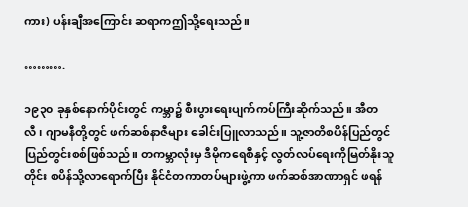ကား) ပန်းချီအကြောင်း ဆရာကဤသို့ရေးသည်။

……….

၁၉၃၀ ခုနှစ်နောက်ပိုင်းတွင် ကမ္ဘာ၌ စီးပွားရေးပျက်ကပ်ကြီးဆိုက်သည်။ အီတလီ၊ ဂျာမနီတို့တွင် ဖက်ဆစ်နာဇီများ ခေါင်းပြူလာသည်။ သူ့ဇာတိစပိန်ပြည်တွင် ပြည်တွင်းစစ်ဖြစ်သည်။ တကမ္ဘာလုံးမှ ဒီမိုကရေစီနှင့် လွတ်လပ်ရေးကိုမြတ်နိုးသူတိုင်း စပိန်သို့လာရောက်ပြီး နိုင်ငံတကာတပ်များဖွဲ့ကာ ဖက်ဆစ်အာဏာရှင် ဖရန်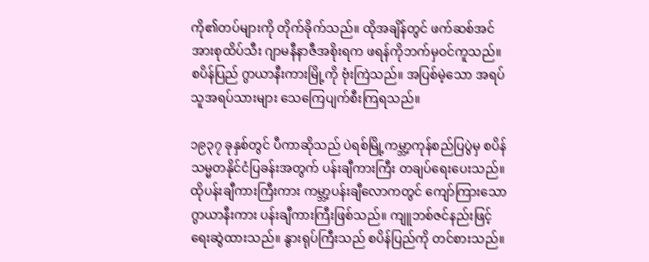ကို၏တပ်များကို တိုက်ခိုက်သည်။ ထိုအချိန်တွင် ဖက်ဆစ်အင်အားစုထိပ်သီး ဂျာမနီနာဇီအစိုးရက ဖရန်ကိုဘက်မှဝင်ကူသည်။ စပိန်ပြည် ဂွာယာနီးကားမြို့ကို ဗုံးကြဲသည်။ အပြစ်မဲ့သော အရပ်သူအရပ်သားများ သေကြေပျက်စီးကြရသည်။

၁၉၃၇ ခုနှစ်တွင် ပီကာဆိုသည် ပဲရစ်မြို့ကမ္ဘာ့ကုန်စည်ပြပွဲမှ စပိန်သမ္မတနိုင်ငံပြခန်းအတွက် ပန်းချီကားကြီး တချပ်ရေးပေးသည်။ ထိုပန်းချီကားကြီးကား ကမ္ဘာ့ပန်းချီလောကတွင် ကျော်ကြားသော ဂွာယာနီးကား ပန်းချီကားကြီးဖြစ်သည်။ ကျူဘစ်ဇင်နည်းဖြင့် ရေးဆွဲထားသည်။ နွားရုပ်ကြီးသည် စပိန်ပြည်ကို တင်စားသည်။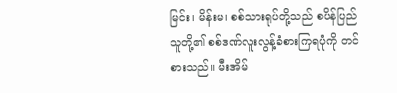မြင်း၊ မိန်းမ၊ စစ်သားရုပ်တို့သည် စပိန်ပြည်သူတို့၏ စစ်ဒဏ်လူးလွန့်ခံစားကြရပုံကို တင်စားသည်။ မီးအိမ်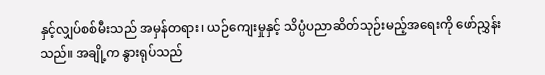နှင့်လျှပ်စစ်မီးသည် အမှန်တရား၊ ယဉ်ကျေးမှုနှင့် သိပ္ပံပညာဆိတ်သုဉ်းမည့်အရေးကို ဖော်ညွှန်းသည်။ အချို့က နွားရုပ်သည်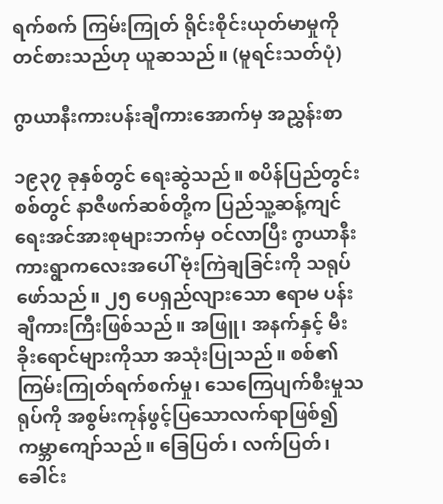ရက်စက် ကြမ်းကြုတ် ရိုင်းစိုင်းယုတ်မာမှုကို တင်စားသည်ဟု ယူဆသည်။ (မူရင်းသတ်ပုံ)

ဂွာယာနီးကားပန်းချီကားအောက်မှ အညွှန်းစာ

၁၉၃၇ ခုနှစ်တွင် ရေးဆွဲသည်။ စပိန်ပြည်တွင်းစစ်တွင် နာဇီဖက်ဆစ်တို့က ပြည်သူ့ဆန့်ကျင်ရေးအင်အားစုများဘက်မှ ဝင်လာပြီး ဂွာယာနီးကားရွာကလေးအပေါ် ဗုံးကြဲချခြင်းကို သရုပ်ဖော်သည်။ ၂၅ ပေရှည်လျားသော ဧရာမ ပန်းချီကားကြီးဖြစ်သည်။ အဖြူ၊ အနက်နှင့် မီးခိုးရောင်များကိုသာ အသုံးပြုသည်။ စစ်၏ကြမ်းကြုတ်ရက်စက်မှု၊ သေကြေပျက်စီးမှုသရုပ်ကို အစွမ်းကုန်ဖွင့်ပြသောလက်ရာဖြစ်၍ ကမ္ဘာကျော်သည်။ ခြေပြတ်၊ လက်ပြတ်၊ ခေါင်း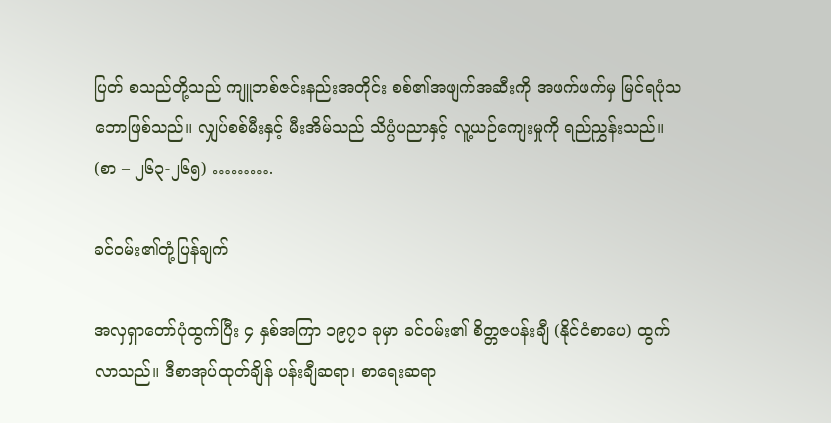ပြတ် စသည်တို့သည် ကျူဘစ်ဇင်းနည်းအတိုင်း စစ်၏အဖျက်အဆီးကို အဖက်ဖက်မှ မြင်ရပုံသဘောဖြစ်သည်။ လျှပ်စစ်မီးနှင့် မီးအိမ်သည် သိပ္ပံပညာနှင့် လူ့ယဉ်ကျေးမှုကို ရည်ညွှန်းသည်။ (စာ – ၂၆၃-၂၆၅) ……….

ခင်ဝမ်း၏တုံ့ပြန်ချက်

အလှရှာတော်ပုံထွက်ပြီး ၄ နှစ်အကြာ ၁၉၇၁ ခုမှာ ခင်ဝမ်း၏ စိတ္တဇပန်းချီ (နိုင်ငံစာပေ) ထွက်လာသည်။ ဒီစာအုပ်ထုတ်ချိန် ပန်းချီဆရာ၊ စာရေးဆရာ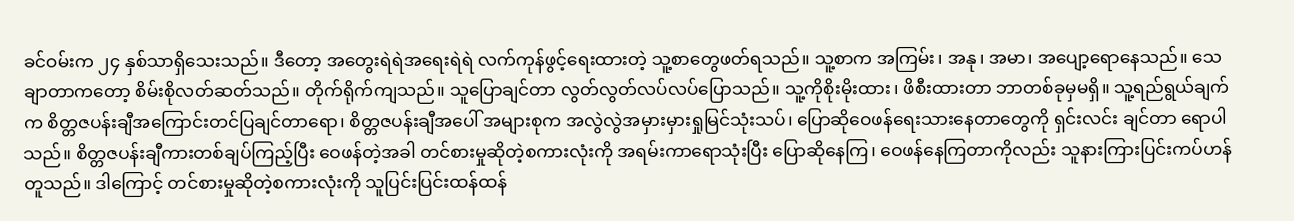ခင်ဝမ်းက ၂၄ နှစ်သာရှိသေးသည်။ ဒီတော့ အတွေးရဲရဲအရေးရဲရဲ လက်ကုန်ဖွင့်ရေးထားတဲ့ သူ့စာတွေဖတ်ရသည်။ သူ့စာက အကြမ်း၊ အနု၊ အမာ၊ အပျော့ရောနေသည်။ သေချာတာကတော့ စိမ်းစိုလတ်ဆတ်သည်။ တိုက်ရိုက်ကျသည်။ သူပြောချင်တာ လွတ်လွတ်လပ်လပ်ပြောသည်။ သူ့ကိုစိုးမိုးထား၊ ဖိစီးထားတာ ဘာတစ်ခုမှမရှိ။ သူ့ရည်ရွယ်ချက်က စိတ္တဇပန်းချီအကြောင်းတင်ပြချင်တာရော၊ စိတ္တဇပန်းချီအပေါ် အများစုက အလွဲလွဲအမှားမှားရှုမြင်သုံးသပ်၊ ပြောဆိုဝေဖန်ရေးသားနေတာတွေကို ရှင်းလင်း ချင်တာ ရောပါသည်။ စိတ္တဇပန်းချီကားတစ်ချပ်ကြည့်ပြီး ဝေဖန်တဲ့အခါ တင်စားမှုဆိုတဲ့စကားလုံးကို အရမ်းကာရောသုံးပြီး ပြောဆိုနေကြ၊ ဝေဖန်နေကြတာကိုလည်း သူနားကြားပြင်းကပ်ဟန်တူသည်။ ဒါကြောင့် တင်စားမှုဆိုတဲ့စကားလုံးကို သူပြင်းပြင်းထန်ထန်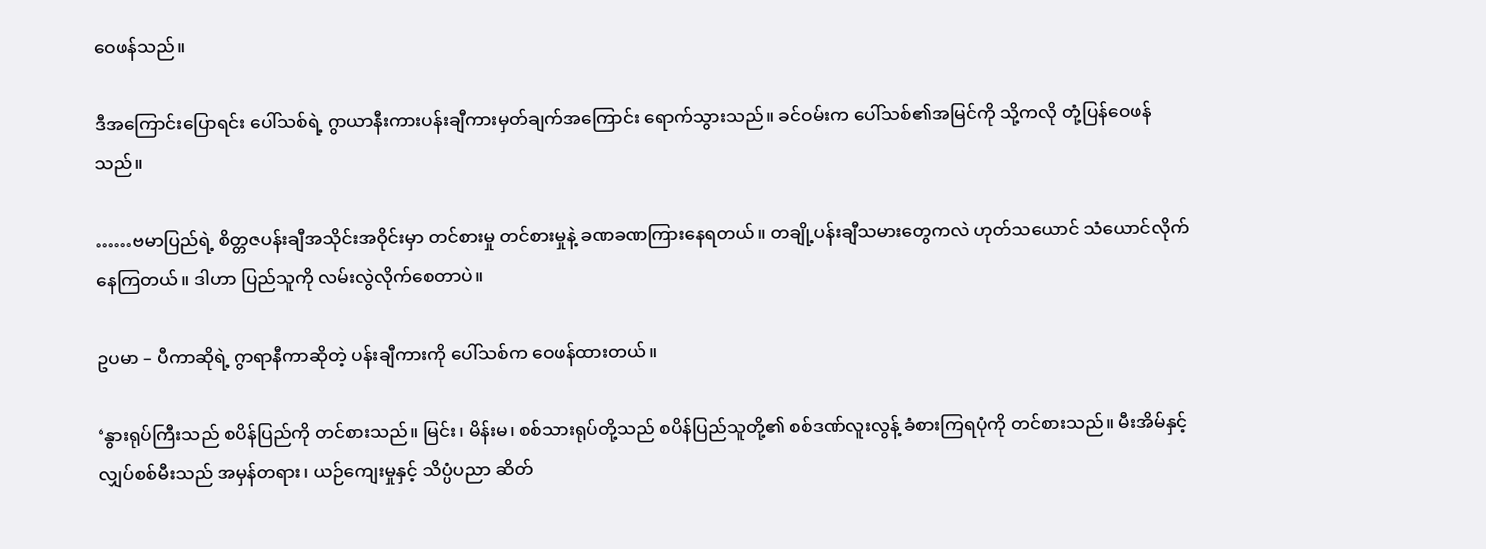ဝေဖန်သည်။

ဒီအကြောင်းပြောရင်း ပေါ်သစ်ရဲ့ ဂွာယာနီးကားပန်းချီကားမှတ်ချက်အကြောင်း ရောက်သွားသည်။ ခင်ဝမ်းက ပေါ်သစ်၏အမြင်ကို သို့ကလို တုံ့ပြန်ဝေဖန်သည်။

……ဗမာပြည်ရဲ့ စိတ္တဇပန်းချီအသိုင်းအဝိုင်းမှာ တင်စားမှု တင်စားမှုနဲ့ ခဏခဏကြားနေရတယ်။ တချို့ပန်းချီသမားတွေကလဲ ဟုတ်သယောင် သံယောင်လိုက်နေကြတယ်။ ဒါဟာ ပြည်သူကို လမ်းလွဲလိုက်စေတာပဲ။

ဥပမာ – ပီကာဆိုရဲ့ ဂွာရာနီကာဆိုတဲ့ ပန်းချီကားကို ပေါ်သစ်က ဝေဖန်ထားတယ်။

‘နွားရုပ်ကြီးသည် စပိန်ပြည်ကို တင်စားသည်။ မြင်း၊ မိန်းမ၊ စစ်သားရုပ်တို့သည် စပိန်ပြည်သူတို့၏ စစ်ဒဏ်လူးလွန့် ခံစားကြရပုံကို တင်စားသည်။ မီးအိမ်နှင့် လျှပ်စစ်မီးသည် အမှန်တရား၊ ယဉ်ကျေးမှုနှင့် သိပ္ပံပညာ ဆိတ်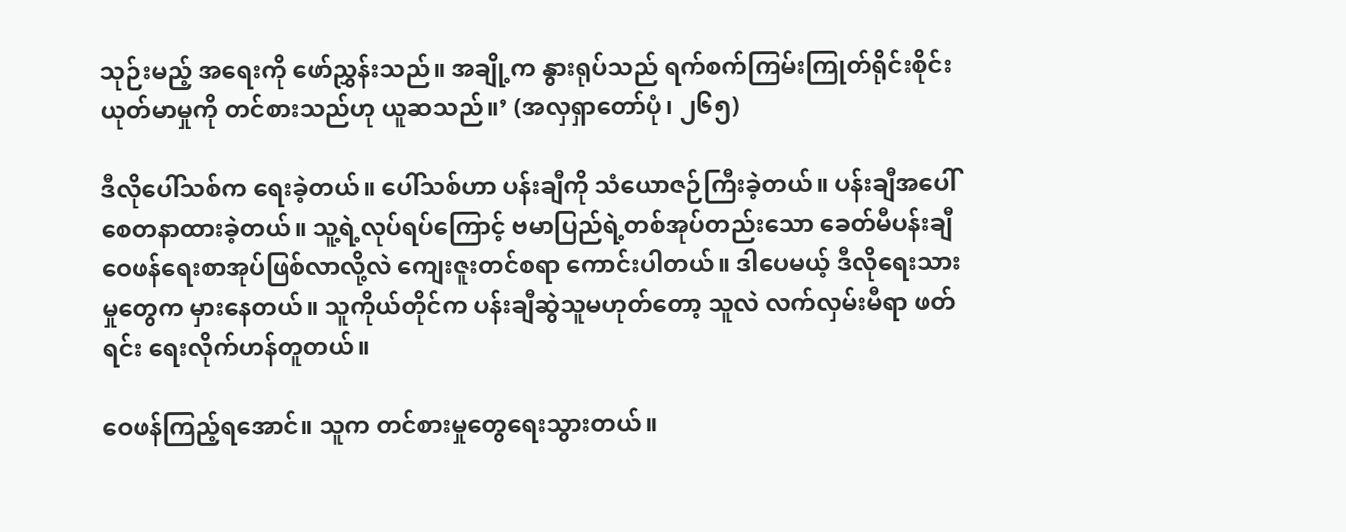သုဉ်းမည့် အရေးကို ဖော်ညွှန်းသည်။ အချို့က နွားရုပ်သည် ရက်စက်ကြမ်းကြုတ်ရိုင်းစိုင်းယုတ်မာမှုကို တင်စားသည်ဟု ယူဆသည်။’ (အလှရှာတော်ပုံ၊ ၂၆၅)

ဒီလိုပေါ်သစ်က ရေးခဲ့တယ်။ ပေါ်သစ်ဟာ ပန်းချီကို သံယောဇဉ်ကြီးခဲ့တယ်။ ပန်းချီအပေါ် စေတနာထားခဲ့တယ်။ သူ့ရဲ့လုပ်ရပ်ကြောင့် ဗမာပြည်ရဲ့တစ်အုပ်တည်းသော ခေတ်မီပန်းချီဝေဖန်ရေးစာအုပ်ဖြစ်လာလို့လဲ ကျေးဇူးတင်စရာ ကောင်းပါတယ်။ ဒါပေမယ့် ဒီလိုရေးသားမှုတွေက မှားနေတယ်။ သူကိုယ်တိုင်က ပန်းချီဆွဲသူမဟုတ်တော့ သူလဲ လက်လှမ်းမီရာ ဖတ်ရင်း ရေးလိုက်ဟန်တူတယ်။

ဝေဖန်ကြည့်ရအောင်။ သူက တင်စားမှုတွေရေးသွားတယ်။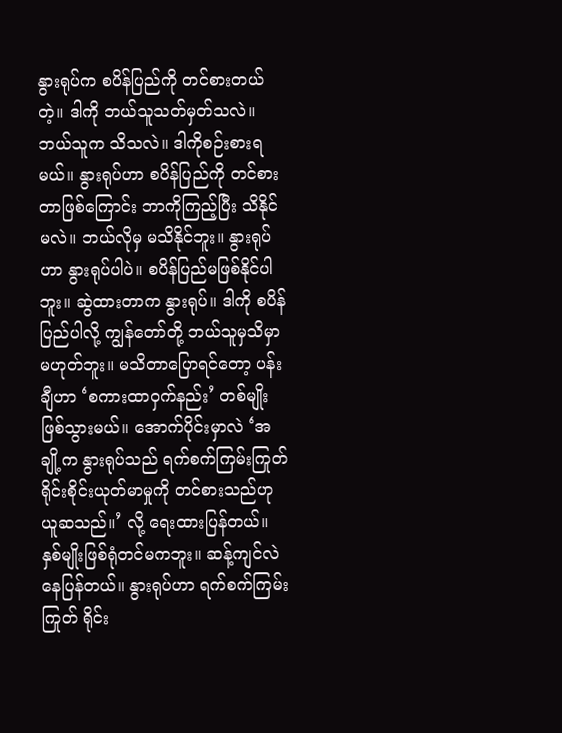နွားရုပ်က စပိန်ပြည်ကို တင်စားတယ်တဲ့။ ဒါကို ဘယ်သူသတ်မှတ်သလဲ။ ဘယ်သူက သိသလဲ။ ဒါကိုစဉ်းစားရမယ်။ နွားရုပ်ဟာ စပိန်ပြည်ကို တင်စားတာဖြစ်ကြောင်း ဘာကိုကြည့်ပြီး သိနိုင်မလဲ။ ဘယ်လိုမှ မသိနိုင်ဘူး။ နွားရုပ်ဟာ နွားရုပ်ပါပဲ။ စပိန်ပြည်မဖြစ်နိုင်ပါဘူး။ ဆွဲထားတာက နွားရုပ်။ ဒါကို စပိန်ပြည်ပါလို့ ကျွန်တော်တို့ ဘယ်သူမှသိမှာ မဟုတ်ဘူး။ မသိတာပြောရင်တော့ ပန်းချီဟာ ‘စကားထာဝှက်နည်း’ တစ်မျိုးဖြစ်သွားမယ်။ အောက်ပိုင်းမှာလဲ ‘အချို့က နွားရုပ်သည် ရက်စက်ကြမ်းကြုတ် ရိုင်းစိုင်းယုတ်မာမှုကို တင်စားသည်ဟု ယူဆသည်။’ လို့ ရေးထားပြန်တယ်။ နှစ်မျိုးဖြစ်ရုံတင်မကဘူး။ ဆန့်ကျင်လဲနေပြန်တယ်။ နွားရုပ်ဟာ ရက်စက်ကြမ်းကြုတ် ရိုင်း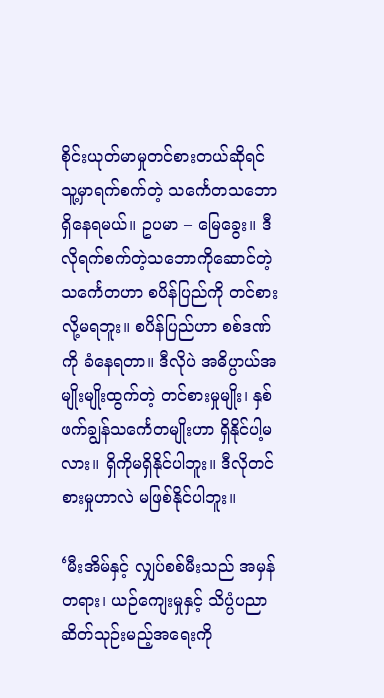စိုင်းယုတ်မာမှုတင်စားတယ်ဆိုရင် သူ့မှာရက်စက်တဲ့ သင်္ကေတသဘောရှိနေရမယ်။ ဥပမာ – မြေခွေး။ ဒီလိုရက်စက်တဲ့သဘောကိုဆောင်တဲ့ သင်္ကေတဟာ စပိန်ပြည်ကို တင်စားလို့မရဘူး။ စပိန်ပြည်ဟာ စစ်ဒဏ်ကို ခံနေရတာ။ ဒီလိုပဲ အဓိပ္ပာယ်အမျိုးမျိုးထွက်တဲ့ တင်စားမှုမျိုး၊ နှစ်ဖက်ချွန်သင်္ကေတမျိုးဟာ ရှိနိုင်ပါ့မလား။ ရှိကိုမရှိနိုင်ပါဘူး။ ဒီလိုတင်စားမှုဟာလဲ မဖြစ်နိုင်ပါဘူး။

‘မီးအိမ်နှင့် လျှပ်စစ်မီးသည် အမှန်တရား၊ ယဉ်ကျေးမှုနှင့် သိပ္ပံပညာဆိတ်သုဉ်းမည့်အရေးကို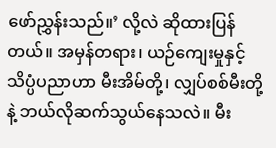ဖော်ညွှန်းသည်။’ လို့လဲ ဆိုထားပြန်တယ်။ အမှန်တရား၊ ယဉ်ကျေးမှုနှင့် သိပ္ပံပညာဟာ မီးအိမ်တို့၊ လျှပ်စစ်မီးတို့နဲ့ ဘယ်လိုဆက်သွယ်နေသလဲ။ မီး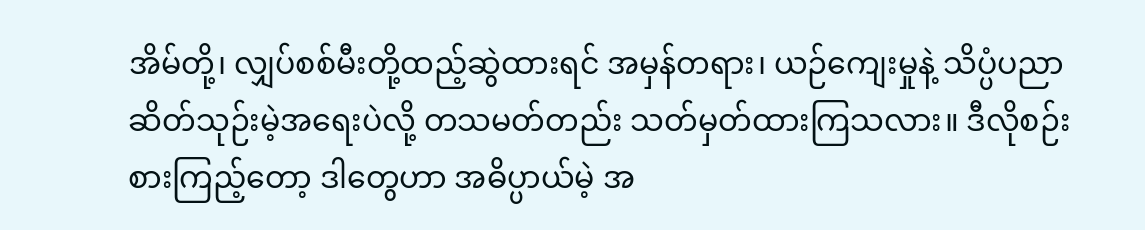အိမ်တို့၊ လျှပ်စစ်မီးတို့ထည့်ဆွဲထားရင် အမှန်တရား၊ ယဉ်ကျေးမှုနဲ့ သိပ္ပံပညာဆိတ်သုဉ်းမဲ့အရေးပဲလို့ တသမတ်တည်း သတ်မှတ်ထားကြသလား။ ဒီလိုစဉ်းစားကြည့်တော့ ဒါတွေဟာ အဓိပ္ပာယ်မဲ့ အ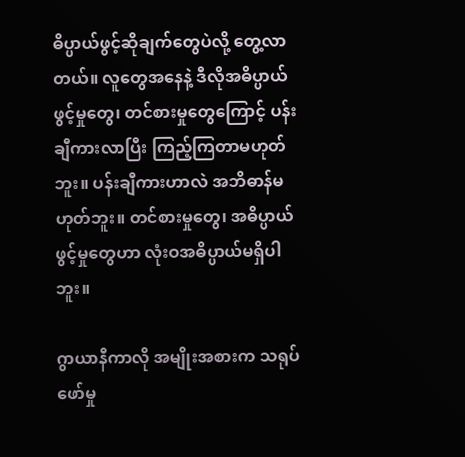ဓိပ္ပာယ်ဖွင့်ဆိုချက်တွေပဲလို့ တွေ့လာတယ်။ လူတွေအနေနဲ့ ဒီလိုအဓိပ္ပာယ်ဖွင့်မှုတွေ၊ တင်စားမှုတွေကြောင့် ပန်းချီကားလာပြီး ကြည့်ကြတာမဟုတ်ဘူး။ ပန်းချီကားဟာလဲ အဘိဓာန်မဟုတ်ဘူး။ တင်စားမှုတွေ၊ အဓိပ္ပာယ်ဖွင့်မှုတွေဟာ လုံးဝအဓိပ္ပာယ်မရှိပါဘူး။

ဂွာယာနီကာလို အမျိုးအစားက သရုပ်ဖော်မှု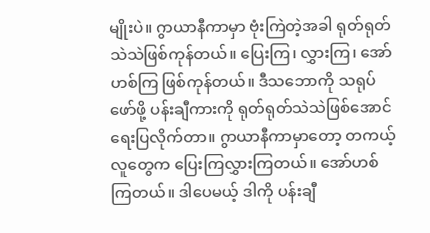မျိုးပဲ။ ဂွာယာနီကာမှာ ဗုံးကြဲတဲ့အခါ ရုတ်ရုတ်သဲသဲဖြစ်ကုန်တယ်။ ပြေးကြ၊ လွှားကြ၊ အော်ဟစ်ကြ ဖြစ်ကုန်တယ်။ ဒီသဘောကို သရုပ်ဖော်ဖို့ ပန်းချီကားကို ရုတ်ရုတ်သဲသဲဖြစ်အောင် ရေးပြလိုက်တာ။ ဂွာယာနီကာမှာတော့ တကယ့်လူတွေက ပြေးကြလွှားကြတယ်။ အော်ဟစ်ကြတယ်။ ဒါပေမယ့် ဒါကို ပန်းချီ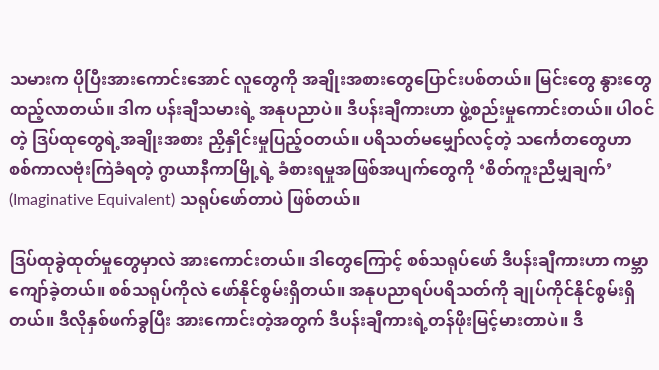သမားက ပိုပြီးအားကောင်းအောင် လူတွေကို အချိုးအစားတွေပြောင်းပစ်တယ်။ မြင်းတွေ နွားတွေထည့်လာတယ်။ ဒါက ပန်းချီသမားရဲ့ အနုပညာပဲ။ ဒီပန်းချီကားဟာ ဖွဲ့စည်းမှုကောင်းတယ်။ ပါဝင်တဲ့ ဒြပ်ထုတွေရဲ့အချိုးအစား ညှိနှိုင်းမှုပြည့်ဝတယ်။ ပရိသတ်မမျှော်လင့်တဲ့ သင်္ကေတတွေဟာ စစ်ကာလဗုံးကြဲခံရတဲ့ ဂွာယာနီကာမြို့ရဲ့ ခံစားရမှုအဖြစ်အပျက်တွေကို ‘စိတ်ကူးညီမျှချက်’ (Imaginative Equivalent) သရုပ်ဖော်တာပဲ ဖြစ်တယ်။

ဒြပ်ထုခွဲထုတ်မှုတွေမှာလဲ အားကောင်းတယ်။ ဒါတွေကြောင့် စစ်သရုပ်ဖော် ဒီပန်းချီကားဟာ ကမ္ဘာကျော်ခဲ့တယ်။ စစ်သရုပ်ကိုလဲ ဖော်နိုင်စွမ်းရှိတယ်။ အနုပညာရပ်ပရိသတ်ကို ချုပ်ကိုင်နိုင်စွမ်းရှိတယ်။ ဒီလိုနှစ်ဖက်ခွပြီး အားကောင်းတဲ့အတွက် ဒီပန်းချီကားရဲ့တန်ဖိုးမြင့်မားတာပဲ။ ဒီ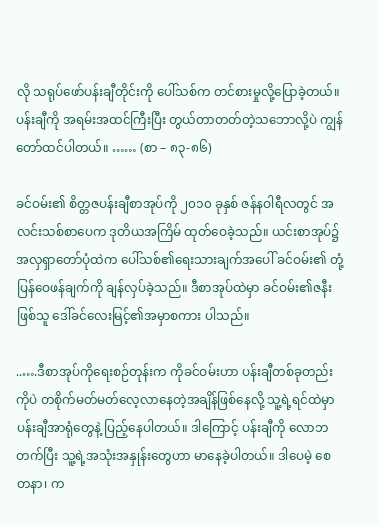လို သရုပ်ဖော်ပန်းချီတိုင်းကို ပေါ်သစ်က တင်စားမှုလို့ပြောခဲ့တယ်။ ပန်းချီကို အရမ်းအထင်ကြီးပြီး တွယ်တာတတ်တဲ့သဘောလို့ပဲ ကျွန်တော်ထင်ပါတယ်။ …… (စာ – ၈၃-၈၆)

ခင်ဝမ်း၏ စိတ္တဇပန်းချီစာအုပ်ကို ၂၀၁၀ ခုနှစ် ဇန်နဝါရီလတွင် အလင်းသစ်စာပေက ဒုတိယအကြိမ် ထုတ်ဝေခဲ့သည်။ ယင်းစာအုပ်၌ အလှရှာတော်ပုံထဲက ပေါ်သစ်၏ရေးသားချက်အပေါ် ခင်ဝမ်း၏ တုံ့ပြန်ဝေဖန်ချက်ကို ချန်လှပ်ခဲ့သည်။ ဒီစာအုပ်ထဲမှာ ခင်ဝမ်း၏ဇနီးဖြစ်သူ ဒေါ်ခင်လေးမြင့်၏အမှာစကား ပါသည်။

..….ဒီစာအုပ်ကိုရေးစဉ်တုန်းက ကိုခင်ဝမ်းဟာ ပန်းချီတစ်ခုတည်းကိုပဲ တစိုက်မတ်မတ်လေ့လာနေတဲ့အချိန်ဖြစ်နေလို့ သူ့ရဲ့ရင်ထဲမှာ ပန်းချီအာရုံတွေနဲ့ ပြည့်နေပါတယ်။ ဒါကြောင့် ပန်းချီကို လောဘတက်ပြီး သူ့ရဲ့အသုံးအနှုန်းတွေဟာ မာနေခဲ့ပါတယ်။ ဒါပေမဲ့ စေတနာ၊ က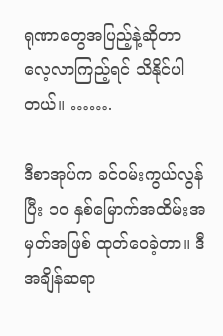ရုဏာတွေအပြည့်နဲ့ဆိုတာ လေ့လာကြည့်ရင် သိနိုင်ပါတယ်။ …….

ဒီစာအုပ်က ခင်ဝမ်းကွယ်လွန်ပြီး ၁၀ နှစ်မြောက်အထိမ်းအမှတ်အဖြစ် ထုတ်ဝေခဲ့တာ။ ဒီအချိန်ဆရာ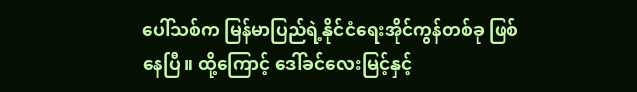ပေါ်သစ်က မြန်မာပြည်ရဲ့နိုင်ငံရေးအိုင်ကွန်တစ်ခု ဖြစ်နေပြီ။ ထို့ကြောင့် ဒေါ်ခင်လေးမြင့်နှင့်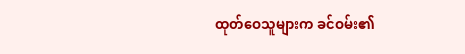ထုတ်ဝေသူများက ခင်ဝမ်း၏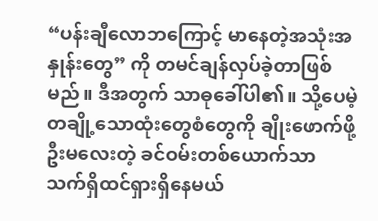“ပန်းချီလောဘကြောင့် မာနေတဲ့အသုံးအနှုန်းတွေ” ကို တမင်ချန်လှပ်ခဲ့တာဖြစ်မည်။ ဒီအတွက် သာဓုခေါ်ပါ၏။ သို့ပေမဲ့ တချို့သောထုံးတွေစံတွေကို ချိုးဖောက်ဖို့ဦးမလေးတဲ့ ခင်ဝမ်းတစ်ယောက်သာ သက်ရှိထင်ရှားရှိနေမယ်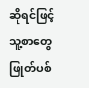ဆိုရင်ဖြင့် သူ့စာတွေဖြုတ်ပစ်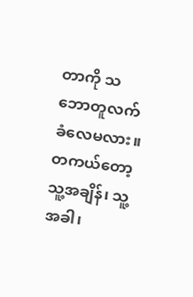တာကို သဘောတူလက်ခံလေမလား။ တကယ်တော့ သူ့အချိန်၊ သူ့အခါ၊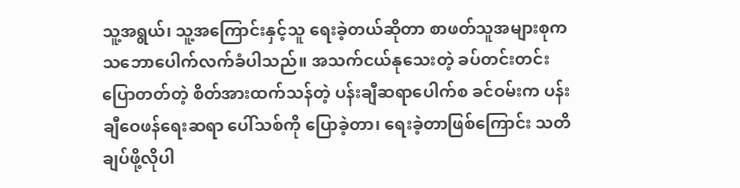သူ့အရွယ်၊ သူ့အကြောင်းနှင့်သူ ရေးခဲ့တယ်ဆိုတာ စာဖတ်သူအများစုက သဘောပေါက်လက်ခံပါသည်။ အသက်ငယ်နုသေးတဲ့ ခပ်တင်းတင်းပြောတတ်တဲ့ စိတ်အားထက်သန်တဲ့ ပန်းချီဆရာပေါက်စ ခင်ဝမ်းက ပန်းချီဝေဖန်ရေးဆရာ ပေါ်သစ်ကို ပြောခဲ့တာ၊ ရေးခဲ့တာဖြစ်ကြောင်း သတိချပ်ဖို့လိုပါ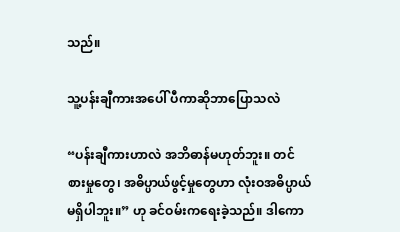သည်။

သူ့ပန်းချီကားအပေါ် ပီကာဆိုဘာပြောသလဲ

“ပန်းချီကားဟာလဲ အဘိဓာန်မဟုတ်ဘူး။ တင်စားမှုတွေ၊ အဓိပ္ပာယ်ဖွင့်မှုတွေဟာ လုံးဝအဓိပ္ပာယ်မရှိပါဘူး။” ဟု ခင်ဝမ်းကရေးခဲ့သည်။ ဒါကော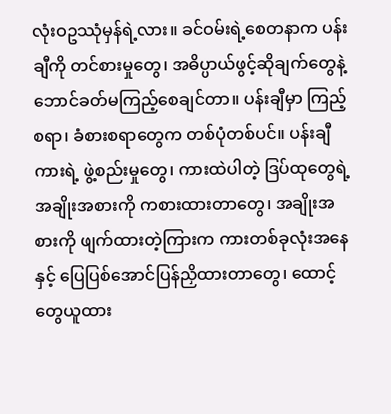လုံးဝဥဿုံမှန်ရဲ့လား။ ခင်ဝမ်းရဲ့စေတနာက ပန်းချီကို တင်စားမှုတွေ၊ အဓိပ္ပာယ်ဖွင့်ဆိုချက်တွေနဲ့ ဘောင်ခတ်မကြည့်စေချင်တာ။ ပန်းချီမှာ ကြည့်စရာ၊ ခံစားစရာတွေက တစ်ပုံတစ်ပင်။ ပန်းချီကားရဲ့ ဖွဲ့စည်းမှုတွေ၊ ကားထဲပါတဲ့ ဒြပ်ထုတွေရဲ့အချိုးအစားကို ကစားထားတာတွေ၊ အချိုးအစားကို ဖျက်ထားတဲ့ကြားက ကားတစ်ခုလုံးအနေနှင့် ပြေပြစ်အောင်ပြန်ညှိထားတာတွေ၊ ထောင့်တွေယူထား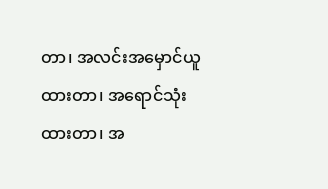တာ၊ အလင်းအမှောင်ယူထားတာ၊ အရောင်သုံးထားတာ၊ အ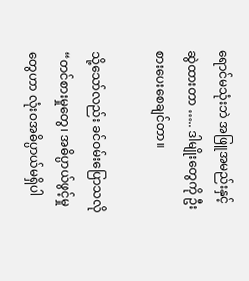ရောင်မသုံးဘဲ အဖြူအမည်းနှင့်ဆွဲထားတာ ….. ဒါမျိုးတွေကို ဦးစားပေးစေချင်တာ။

သို့သော်လည်း ခင်ဝမ်းပြောသလို “တင်စားမှုတွေ၊ အဓိပ္ပာယ်ဖွင့်မှုတွေဟာ လုံးဝအဓိပ္ပာယ်မရှိပါ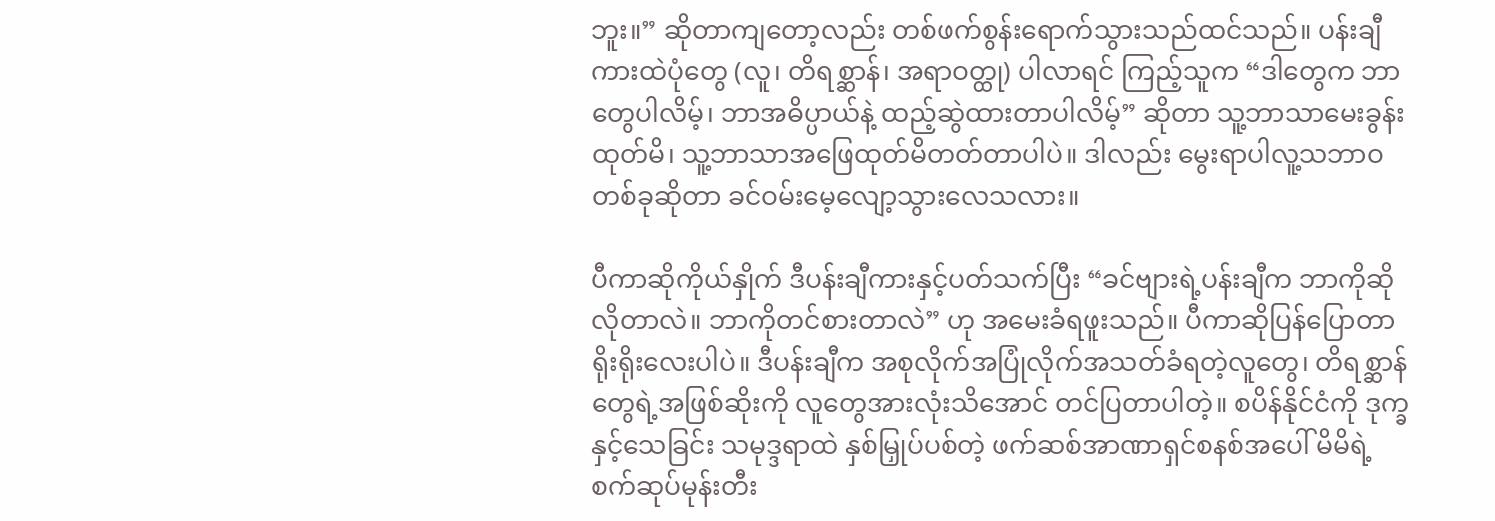ဘူး။” ဆိုတာကျတော့လည်း တစ်ဖက်စွန်းရောက်သွားသည်ထင်သည်။ ပန်းချီကားထဲပုံတွေ (လူ၊ တိရစ္ဆာန်၊ အရာဝတ္ထု) ပါလာရင် ကြည့်သူက “ဒါတွေက ဘာတွေပါလိမ့်၊ ဘာအဓိပ္ပာယ်နဲ့ ထည့်ဆွဲထားတာပါလိမ့်” ဆိုတာ သူ့ဘာသာမေးခွန်းထုတ်မိ၊ သူ့ဘာသာအဖြေထုတ်မိတတ်တာပါပဲ။ ဒါလည်း မွေးရာပါလူ့သဘာဝတစ်ခုဆိုတာ ခင်ဝမ်းမေ့လျော့သွားလေသလား။

ပီကာဆိုကိုယ်နှိုက် ဒီပန်းချီကားနှင့်ပတ်သက်ပြီး “ခင်ဗျားရဲ့ပန်းချီက ဘာကိုဆိုလိုတာလဲ။ ဘာကိုတင်စားတာလဲ” ဟု အမေးခံရဖူးသည်။ ပီကာဆိုပြန်ပြောတာရိုးရိုးလေးပါပဲ။ ဒီပန်းချီက အစုလိုက်အပြုံလိုက်အသတ်ခံရတဲ့လူတွေ၊ တိရစ္ဆာန်တွေရဲ့အဖြစ်ဆိုးကို လူတွေအားလုံးသိအောင် တင်ပြတာပါတဲ့။ စပိန်နိုင်ငံကို ဒုက္ခနှင့်သေခြင်း သမုဒ္ဒရာထဲ နှစ်မြှုပ်ပစ်တဲ့ ဖက်ဆစ်အာဏာရှင်စနစ်အပေါ် မိမိရဲ့စက်ဆုပ်မုန်းတီး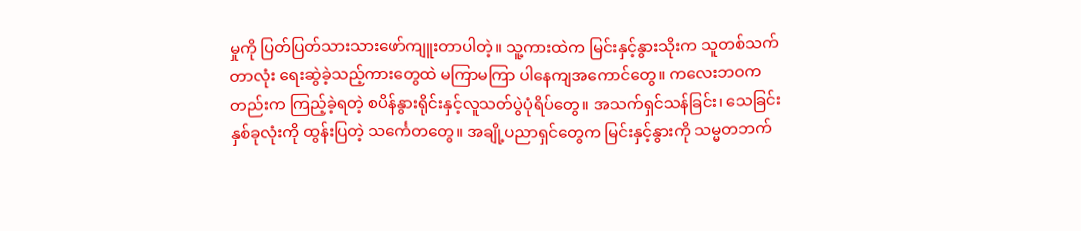မှုကို ပြတ်ပြတ်သားသားဖော်ကျူးတာပါတဲ့။ သူ့ကားထဲက မြင်းနှင့်နွားသိုးက သူတစ်သက်တာလုံး ရေးဆွဲခဲ့သည့်ကားတွေထဲ မကြာမကြာ ပါနေကျအကောင်တွေ။ ကလေးဘဝကတည်းက ကြည့်ခဲ့ရတဲ့ စပိန်နွားရိုင်းနှင့်လူသတ်ပွဲပုံရိပ်တွေ။ အသက်ရှင်သန်ခြင်း၊ သေခြင်းနှစ်ခုလုံးကို ထွန်းပြတဲ့ သင်္ကေတတွေ။ အချို့ပညာရှင်တွေက မြင်းနှင့်နွားကို သမ္မတဘက်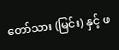တော်သား (မြင်း) နှင့် ဖ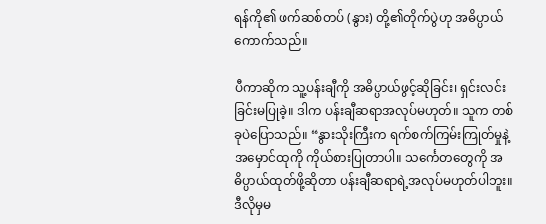ရန်ကို၏ ဖက်ဆစ်တပ် (နွား) တို့၏တိုက်ပွဲဟု အဓိပ္ပာယ်ကောက်သည်။

ပီကာဆိုက သူ့ပန်းချီကို အဓိပ္ပာယ်ဖွင့်ဆိုခြင်း၊ ရှင်းလင်းခြင်းမပြုခဲ့။ ဒါက ပန်းချီဆရာအလုပ်မဟုတ်။ သူက တစ်ခုပဲပြောသည်။ “နွားသိုးကြီးက ရက်စက်ကြမ်းကြုတ်မှုနဲ့ အမှောင်ထုကို ကိုယ်စားပြုတာပါ။ သင်္ကေတတွေကို အဓိပ္ပာယ်ထုတ်ဖို့ဆိုတာ ပန်းချီဆရာရဲ့အလုပ်မဟုတ်ပါဘူး။ ဒီလိုမှမ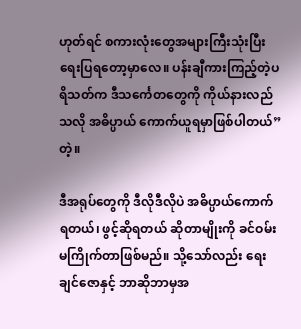ဟုတ်ရင် စကားလုံးတွေအများကြီးသုံးပြီး ရေးပြရတော့မှာလေ။ ပန်းချီကားကြည့်တဲ့ပရိသတ်က ဒီသင်္ကေတတွေကို ကိုယ်နားလည်သလို အဓိပ္ပာယ် ကောက်ယူရမှာဖြစ်ပါတယ်” တဲ့။

ဒီအရုပ်တွေကို ဒီလိုဒီလိုပဲ အဓိပ္ပာယ်ကောက်ရတယ်၊ ဖွင့်ဆိုရတယ် ဆိုတာမျိုးကို ခင်ဝမ်းမကြိုက်တာဖြစ်မည်။ သို့သော်လည်း ရေးချင်ဇောနှင့် ဘာဆိုဘာမှအ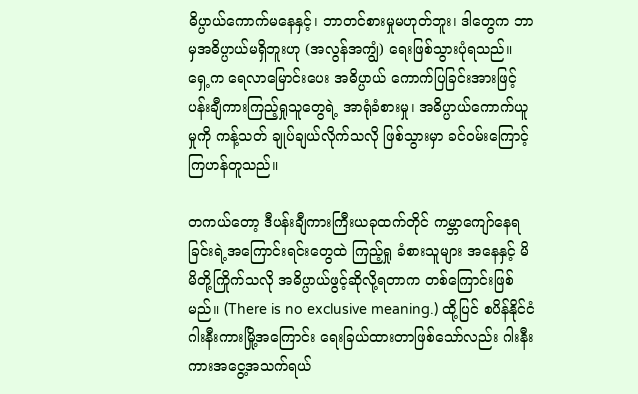ဓိပ္ပာယ်ကောက်မနေနှင့်၊ ဘာတင်စားမှုမဟုတ်ဘူး၊ ဒါတွေက ဘာမှအဓိပ္ပာယ်မရှိဘူးဟု (အလွန်အကျွံ) ရေးဖြစ်သွားပုံရသည်။ ရှေ့က ရေလာမြောင်းပေး အဓိပ္ပာယ် ကောက်ပြခြင်းအားဖြင့် ပန်းချီကားကြည့်ရှုသူတွေရဲ့ အာရုံခံစားမှု၊ အဓိပ္ပာယ်ကောက်ယူမှုကို ကန့်သတ် ချုပ်ချယ်လိုက်သလို ဖြစ်သွားမှာ ခင်ဝမ်းကြောင့်ကြဟန်တူသည်။

တကယ်တော့ ဒီပန်းချီကားကြီးယခုထက်တိုင် ကမ္ဘာကျော်နေရခြင်းရဲ့အကြောင်းရင်းတွေထဲ ကြည့်ရှု ခံစားသူများ အနေနှင့် မိမိတို့ကြိုက်သလို အဓိပ္ပာယ်ဖွင့်ဆိုလို့ရတာက တစ်ကြောင်းဖြစ်မည်။ (There is no exclusive meaning.) ထို့ပြင် စပိန်နိုင်ငံ ဂါးနီးကားမြို့အကြောင်း ရေးခြယ်ထားတာဖြစ်သော်လည်း ဂါးနီးကားအငွေ့အသက်ရယ်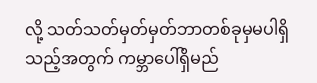လို့ သတ်သတ်မှတ်မှတ်ဘာတစ်ခုမှမပါရှိသည့်အတွက် ကမ္ဘာပေါ်ရှိမည်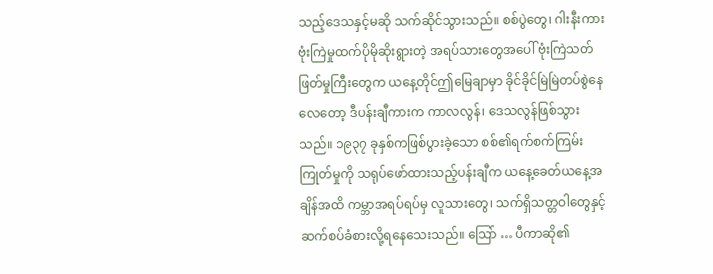သည့်ဒေသနှင့်မဆို သက်ဆိုင်သွားသည်။ စစ်ပွဲတွေ၊ ဂါးနီးကားဗုံးကြဲမှုထက်ပိုမိုဆိုးရွားတဲ့ အရပ်သားတွေအပေါ် ဗုံးကြဲသတ်ဖြတ်မှုကြီးတွေက ယနေ့တိုင်ဤမြေချာမှာ ခိုင်ခိုင်မြဲမြဲတပ်စွဲနေလေတော့ ဒီပန်းချီကားက ကာလလွန်၊ ဒေသလွန်ဖြစ်သွားသည်။ ၁၉၃၇ ခုနှစ်ကဖြစ်ပွားခဲ့သော စစ်၏ရက်စက်ကြမ်းကြုတ်မှုကို သရုပ်ဖော်ထားသည့်ပန်းချီက ယနေ့ခေတ်ယနေ့အချိန်အထိ ကမ္ဘာအရပ်ရပ်မှ လူသားတွေ၊ သက်ရှိသတ္တဝါတွေနှင့် ဆက်စပ်ခံစားလို့ရနေသေးသည်။ သြော် … ပီကာဆို၏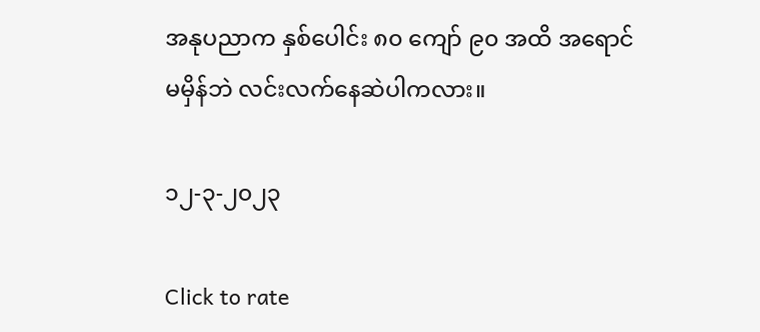အနုပညာက နှစ်ပေါင်း ၈၀ ကျော် ၉၀ အထိ အရောင်မမှိန်ဘဲ လင်းလက်နေဆဲပါကလား။

၁၂-၃-၂၀၂၃

Click to rate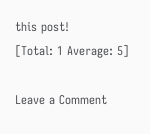this post!
[Total: 1 Average: 5]

Leave a Comment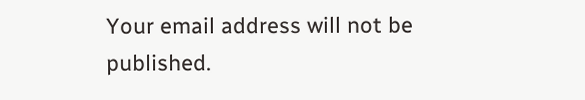Your email address will not be published.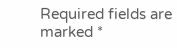Required fields are marked *